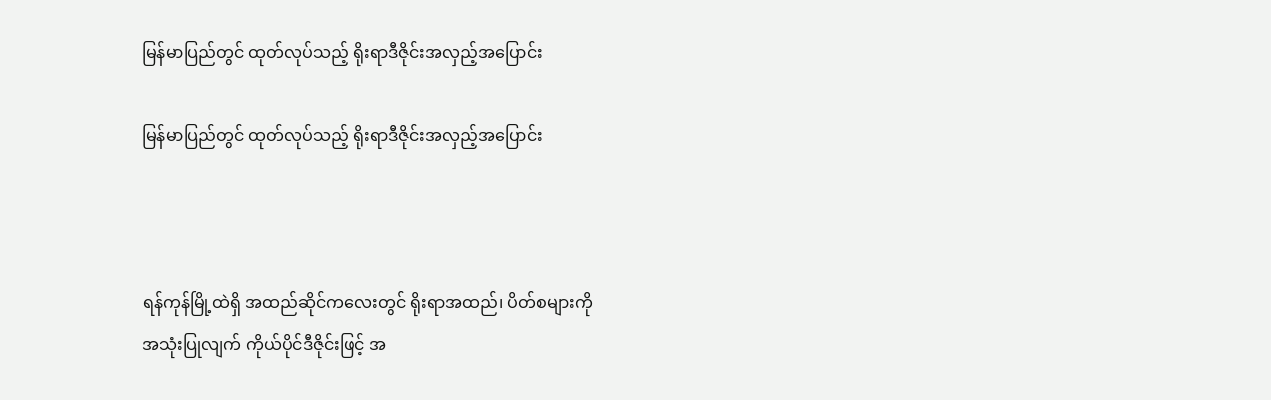မြန်မာပြည်တွင် ထုတ်လုပ်သည့် ရိုးရာဒီဇိုင်းအလှည့်အပြောင်း

မြန်မာပြည်တွင် ထုတ်လုပ်သည့် ရိုးရာဒီဇိုင်းအလှည့်အပြောင်း



ရန်ကုန်မြို့ထဲရှိ အထည်ဆိုင်ကလေးတွင် ရိုးရာအထည်၊ ပိတ်စများကို
အသုံးပြုလျက် ကိုယ်ပိုင်ဒီဇိုင်းဖြင့် အ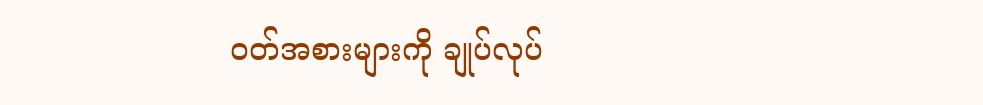ဝတ်အစားများကို ချုပ်လုပ်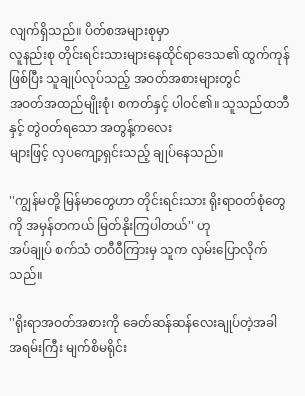လျက်ရှိသည်။ ပိတ်စအများစုမှာ
လူနည်းစု တိုင်းရင်းသားများနေထိုင်ရာဒေသ၏ ထွက်ကုန်ဖြစ်ပြီး သူချုပ်လုပ်သည့် အဝတ်အစားများတွင်
အဝတ်အထည်မျိုးစုံ၊ စကတ်နှင့် ပါဝင်၏။ သူသည်ထဘီနှင့် တွဲဝတ်ရသော အတွန့်ကလေး
များဖြင့် လှပကျော့ရှင်းသည့် ချုပ်နေသည်။

''ကျွန်မတို့ မြန်မာတွေဟာ တိုင်းရင်းသား ရိုးရာဝတ်စုံတွေကို အမှန်တကယ် မြတ်နိုးကြပါတယ်'' ဟု
အပ်ချုပ် စက်သံ တဝီဝီကြားမှ သူက လှမ်းပြောလိုက်သည်။

''ရိုးရာအဝတ်အစားကို ခေတ်ဆန်ဆန်လေးချုပ်တဲ့အခါ အရမ်းကြီး မျက်စိမရိုင်း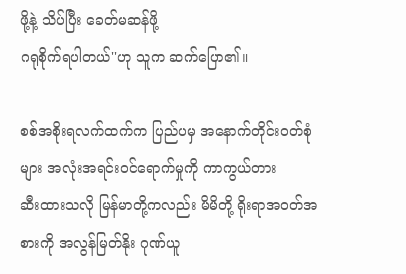ဖို့နဲ့ သိပ်ပြီး ခေတ်မဆန်ဖို့
ဂရုစိုက်ရပါတယ်''ဟု သူက ဆက်ပြော၏။

စစ်အစိုးရလက်ထက်က ပြည်ပမှ အနောက်တိုင်းဝတ်စုံများ အလုံးအရင်းဝင်ရောက်မှုကို ကာကွယ်တား
ဆီးထားသလို မြန်မာတို့ကလည်း မိမိတို့ ရိုးရာအဝတ်အစားကို အလွန်မြတ်နိုး ဂုဏ်ယူ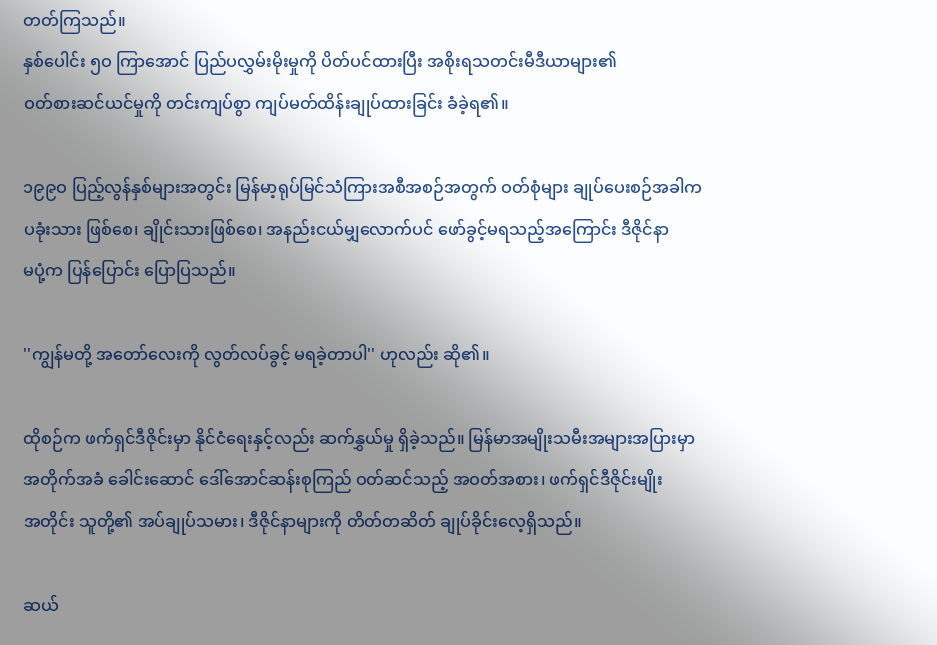တတ်ကြသည်။
နှစ်ပေါင်း ၅ဝ ကြာအောင် ပြည်ပလွှမ်းမိုးမှုကို ပိတ်ပင်ထားပြီး အစိုးရသတင်းမီဒီယာများ၏
ဝတ်စားဆင်ယင်မှုကို တင်းကျပ်စွာ ကျပ်မတ်ထိန်းချုပ်ထားခြင်း ခံခဲ့ရ၏။

၁၉၉ဝ ပြည့်လွန်နှစ်များအတွင်း မြန်မာ့ရုပ်မြင်သံကြားအစီအစဉ်အတွက် ဝတ်စုံများ ချုပ်ပေးစဉ်အခါက
ပခုံးသား ဖြစ်စေ၊ ချိုင်းသားဖြစ်စေ၊ အနည်းငယ်မျှလောက်ပင် ဖော်ခွင့်မရသည့်အကြောင်း ဒီဇိုင်နာ
မပုံ့က ပြန်ပြောင်း ပြောပြသည်။

''ကျွန်မတို့ အတော်လေးကို လွတ်လပ်ခွင့် မရခဲ့တာပါ'' ဟုလည်း ဆို၏။

ထိုစဉ်က ဖက်ရှင်ဒီဇိုင်းမှာ နိုင်ငံရေးနှင့်လည်း ဆက်နွှယ်မှု ရှိခဲ့သည်။ မြန်မာအမျိုးသမီးအများအပြားမှာ
အတိုက်အခံ ခေါင်းဆောင် ဒေါ်အောင်ဆန်းစုကြည် ဝတ်ဆင်သည့် အဝတ်အစား၊ ဖက်ရှင်ဒီဇိုင်းမျိုး
အတိုင်း သူတို့၏ အပ်ချုပ်သမား၊ ဒီဇိုင်နာများကို တိတ်တဆိတ် ချုပ်ခိုင်းလေ့ရှိသည်။

ဆယ်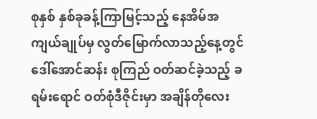စုနှစ် နှစ်ခုခန့်ကြာမြင့်သည့် နေအိမ်အကျယ်ချုပ်မှ လွတ်မြောက်လာသည့်နေ့တွင်
ဒေါ်အောင်ဆန်း စုကြည် ဝတ်ဆင်ခဲ့သည့် ခရမ်းရောင် ဝတ်စုံဒီဇိုင်းမှာ အချိန်တိုလေး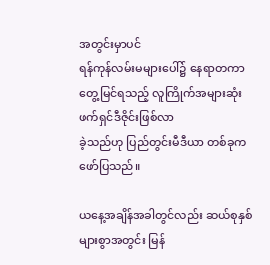အတွင်းမှာပင်
ရန်ကုန်လမ်းမများပေါ်၌ နေရာတကာတွေ့မြင်ရသည့် လူကြိုက်အများဆုံး ဖက်ရှင်ဒီဇိုင်းဖြစ်လာ
ခဲ့သည်ဟု ပြည်တွင်းမီဒီယာ တစ်ခုက ဖော်ပြသည်။

ယနေ့အချိန်အခါတွင်လည်း ဆယ်စုနှစ်များစွာအတွင်း မြန်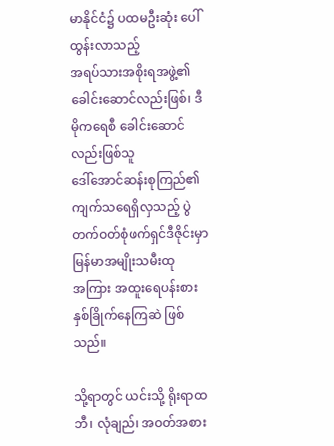မာနိုင်ငံ၌ ပထမဦးဆုံး ပေါ်ထွန်းလာသည့်
အရပ်သားအစိုးရအဖွဲ့၏ ခေါင်းဆောင်လည်းဖြစ်၊ ဒီမိုကရေစီ ခေါင်းဆောင်လည်းဖြစ်သူ
ဒေါ်အောင်ဆန်းစုကြည်၏ ကျက်သရေရှိလှသည့် ပွဲတက်ဝတ်စုံဖက်ရှင်ဒီဇိုင်းမှာ မြန်မာအမျိုးသမီးထု
အကြား အထူးရေပန်းစား နှစ်ခြိုက်နေကြဆဲ ဖြစ်သည်။

သို့ရာတွင် ယင်းသို့ ရိုးရာထဘီ၊ လုံချည်၊ အဝတ်အစား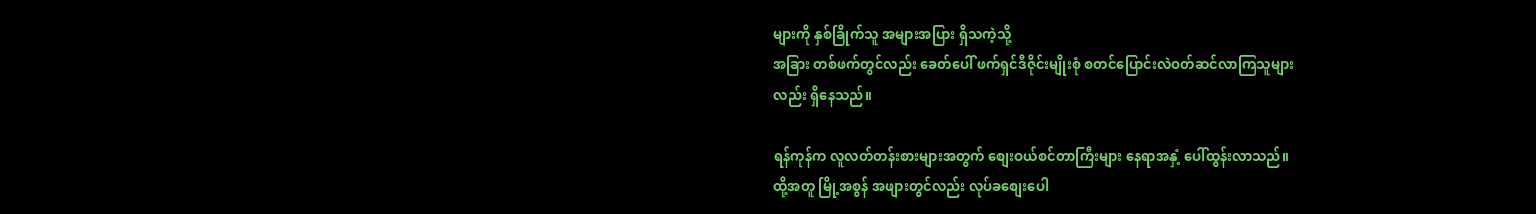များကို နှစ်ခြိုက်သူ အများအပြား ရှိသကဲ့သို့
အခြား တစ်ဖက်တွင်လည်း ခေတ်ပေါ် ဖက်ရှင်ဒီဇိုင်းမျိုးစုံ စတင်ပြောင်းလဲဝတ်ဆင်လာကြသူများ
လည်း ရှိနေသည်။

ရန်ကုန်က လူလတ်တန်းစားများအတွက် စျေးဝယ်စင်တာကြီးများ နေရာအနှံ့ ပေါ်ထွန်းလာသည်။
ထို့အတူ မြို့အစွန် အဖျားတွင်လည်း လုပ်ခစျေးပေါ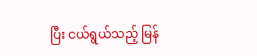ပြီး ငယ်ရွယ်သည့် မြန်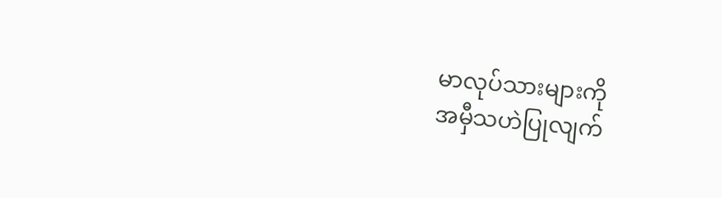မာလုပ်သားများကို
အမှီသဟဲပြုလျက်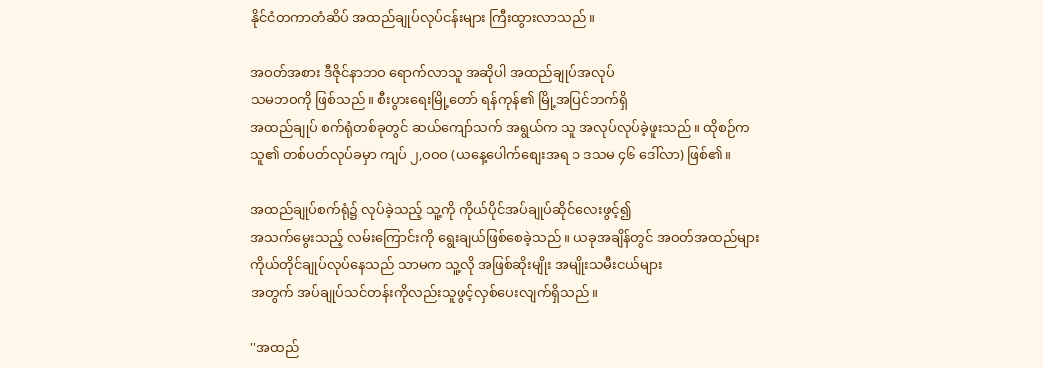နိုင်ငံတကာတံဆိပ် အထည်ချုပ်လုပ်ငန်းများ ကြီးထွားလာသည်။

အဝတ်အစား ဒီဇိုင်နာဘဝ ရောက်လာသူ အဆိုပါ အထည်ချုပ်အလုပ်
သမဘဝကို ဖြစ်သည်။ စီးပွားရေးမြို့တော် ရန်ကုန်၏ မြို့အပြင်ဘက်ရှိ
အထည်ချုပ် စက်ရုံတစ်ခုတွင် ဆယ်ကျော်သက် အရွယ်က သူ အလုပ်လုပ်ခဲ့ဖူးသည်။ ထိုစဉ်က
သူ၏ တစ်ပတ်လုပ်ခမှာ ကျပ် ၂,ဝဝဝ (ယနေ့ပေါက်စျေးအရ ၁ ဒသမ ၄၆ ဒေါ်လာ) ဖြစ်၏။

အထည်ချုပ်စက်ရုံ၌ လုပ်ခဲ့သည့် သူ့ကို ကိုယ်ပိုင်အပ်ချုပ်ဆိုင်လေးဖွင့်၍
အသက်မွေးသည့် လမ်းကြောင်းကို ရွေးချယ်ဖြစ်စေခဲ့သည်။ ယခုအချိန်တွင် အဝတ်အထည်များ
ကိုယ်တိုင်ချုပ်လုပ်နေသည် သာမက သူ့လို အဖြစ်ဆိုးမျိုး အမျိုးသမီးငယ်များ
အတွက် အပ်ချုပ်သင်တန်းကိုလည်းသူဖွင့်လှစ်ပေးလျက်ရှိသည်။

''အထည်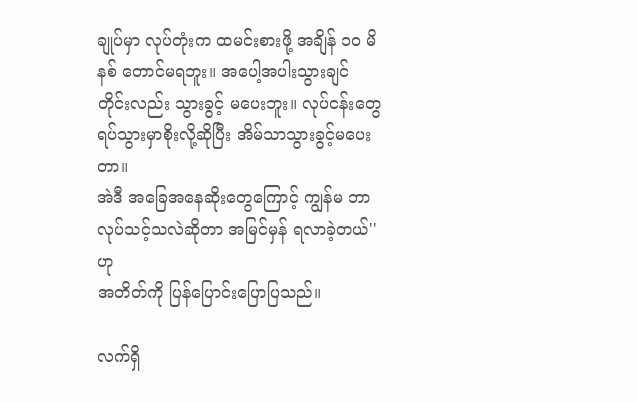ချုပ်မှာ လုပ်တုံးက ထမင်းစားဖို့ အချိန် ၁ဝ မိနစ် တောင်မရဘူး။ အပေါ့အပါးသွားချင်
တိုင်းလည်း သွားခွင့် မပေးဘူး။ လုပ်ငန်းတွေ ရပ်သွားမှာစိုးလို့ဆိုပြီး အိမ်သာသွားခွင့်မပေးတာ။
အဲဒီ အခြေအနေဆိုးတွေကြောင့် ကျွန်မ ဘာလုပ်သင့်သလဲဆိုတာ အမြင်မှန် ရလာခဲ့တယ်'' ဟု
အတိတ်ကို ပြန်ပြောင်းပြောပြသည်။

လက်ရှိ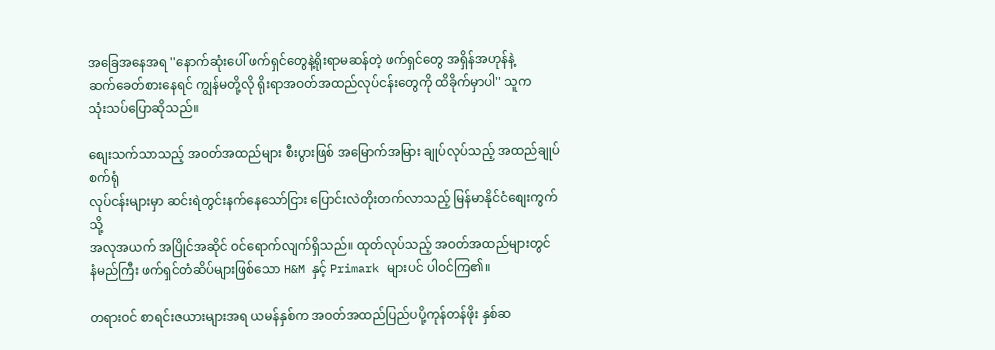အခြေအနေအရ ''နောက်ဆုံးပေါ် ဖက်ရှင်တွေနဲ့ရိုးရာမဆန်တဲ့ ဖက်ရှင်တွေ အရှိန်အဟုန်နဲ့
ဆက်ခေတ်စားနေရင် ကျွန်မတို့လို ရိုးရာအဝတ်အထည်လုပ်ငန်းတွေကို ထိခိုက်မှာပါ'' သူက
သုံးသပ်ပြောဆိုသည်။

စျေးသက်သာသည့် အဝတ်အထည်များ စီးပွားဖြစ် အမြောက်အမြား ချုပ်လုပ်သည့် အထည်ချုပ်စက်ရုံ
လုပ်ငန်းများမှာ ဆင်းရဲတွင်းနက်နေသော်ငြား ပြောင်းလဲတိုးတက်လာသည့် မြန်မာနိုင်ငံစျေးကွက်သို့
အလုအယက် အပြိုင်အဆိုင် ဝင်ရောက်လျက်ရှိသည်။ ထုတ်လုပ်သည့် အဝတ်အထည်များတွင်
နံမည်ကြီး ဖက်ရှင်တံဆိပ်များဖြစ်သော H&M နှင့် Primark များပင် ပါဝင်ကြ၏။

တရားဝင် စာရင်းဇယားများအရ ယမန်နှစ်က အဝတ်အထည်ပြည်ပပို့ကုန်တန်ဖိုး နှစ်ဆ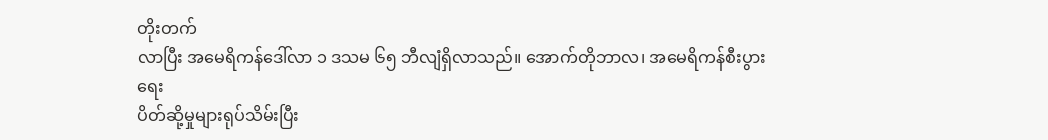တိုးတက်
လာပြီး အမေရိကန်ဒေါ်လာ ၁ ဒသမ ၆၅ ဘီလျံရှိလာသည်။ အောက်တိုဘာလ၊ အမေရိကန်စီးပွားရေး
ပိတ်ဆို့မှုများရုပ်သိမ်းပြီး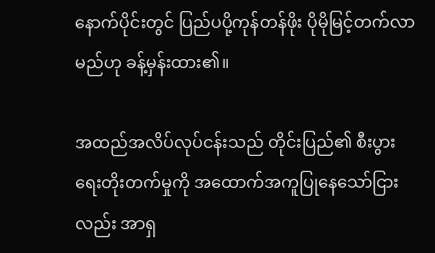နောက်ပိုင်းတွင် ပြည်ပပို့ကုန်တန်ဖိုး ပိုမိုမြင့်တက်လာမည်ဟု ခန့်မှန်းထား၏။

အထည်အလိပ်လုပ်ငန်းသည် တိုင်းပြည်၏ စီးပွားရေးတိုးတက်မှုကို အထောက်အကူပြုနေသော်ငြား
လည်း အာရှ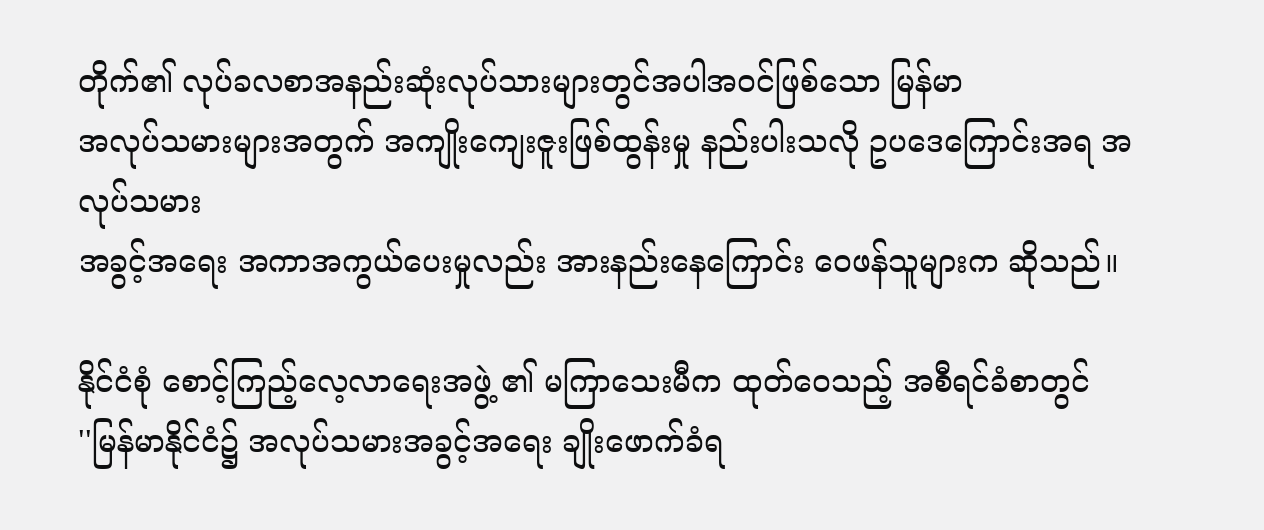တိုက်၏ လုပ်ခလစာအနည်းဆုံးလုပ်သားများတွင်အပါအဝင်ဖြစ်သော မြန်မာ
အလုပ်သမားများအတွက် အကျိုးကျေးဇူးဖြစ်ထွန်းမှု နည်းပါးသလို ဥပဒေကြောင်းအရ အလုပ်သမား
အခွင့်အရေး အကာအကွယ်ပေးမှုလည်း အားနည်းနေကြောင်း ဝေဖန်သူများက ဆိုသည်။

နိုင်ငံစုံ စောင့်ကြည့်လေ့လာရေးအဖွဲ့ ၏ မကြာသေးမီက ထုတ်ဝေသည့် အစီရင်ခံစာတွင်
''မြန်မာနိုင်ငံ၌ အလုပ်သမားအခွင့်အရေး ချိုးဖောက်ခံရ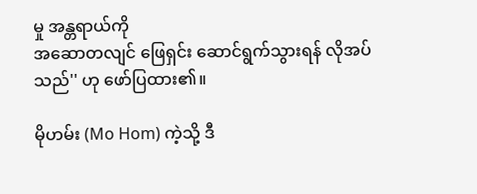မှု အန္တရာယ်ကို
အဆောတလျင် ဖြေရှင်း ဆောင်ရွက်သွားရန် လိုအပ်သည်'' ဟု ဖော်ပြထား၏။

မိုဟမ်း (Mo Hom) ကဲ့သို့ ဒီ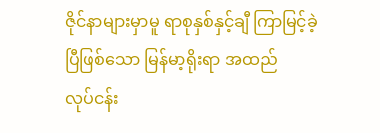ဇိုင်နာများမှာမူ ရာစုနှစ်နှင့်ချီ ကြာမြင့်ခဲ့ပြီဖြစ်သော မြန်မာ့ရိုးရာ အထည်
လုပ်ငန်း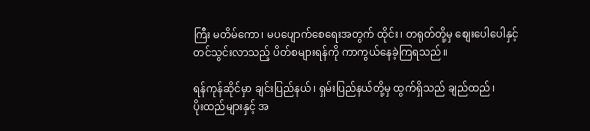ကြီး မတိမ်ကော၊ မပပျောက်စေရေးအတွက် ထိုင်း၊ တရုတ်တို့မှ စျေးပေါပေါနှင့်
တင်သွင်းလာသည့် ပိတ်စများရန်ကို ကာကွယ်နေခဲ့ကြရသည်။

ရန်ကုန်ဆိုင်မှာ ချင်းပြည်နယ်၊ ရှမ်းပြည်နယ်တို့မှ ထွက်ရှိသည် ချည်ထည်၊
ပိုးထည်များနှင့် အ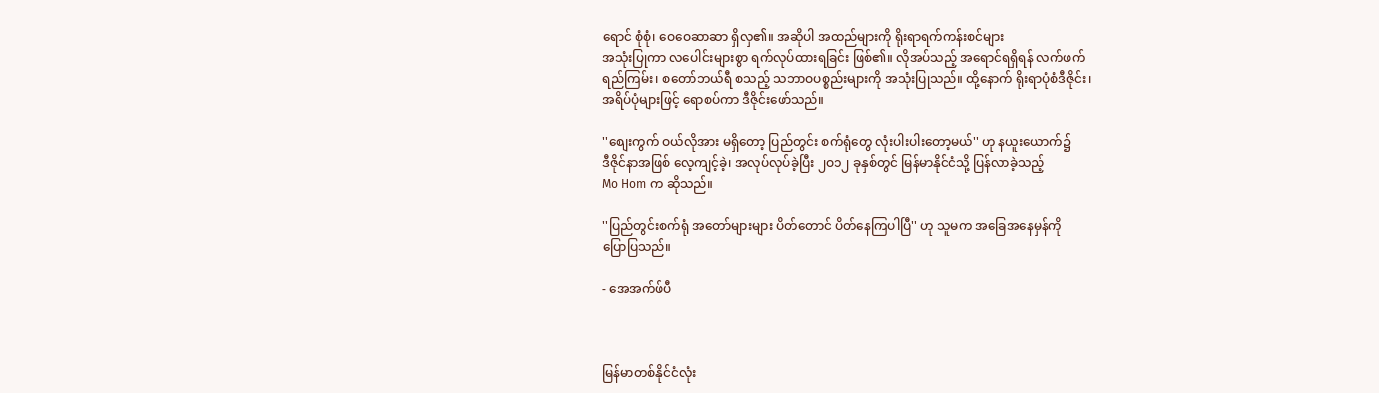ရောင် စုံစုံ၊ ဝေဝေဆာဆာ ရှိလှ၏။ အဆိုပါ အထည်များကို ရိုးရာရက်ကန်းစင်များ
အသုံးပြုကာ လပေါင်းများစွာ ရက်လုပ်ထားရခြင်း ဖြစ်၏။ လိုအပ်သည့် အရောင်ရရှိရန် လက်ဖက်
ရည်ကြမ်း၊ စတော်ဘယ်ရီ စသည့် သဘာဝပစ္စည်းများကို အသုံးပြုသည်။ ထို့နောက် ရိုးရာပုံစံဒီဇိုင်း၊
အရိပ်ပုံများဖြင့် ရောစပ်ကာ ဒီဇိုင်းဖော်သည်။

''စျေးကွက် ဝယ်လိုအား မရှိတော့ ပြည်တွင်း စက်ရုံတွေ လုံးပါးပါးတော့မယ်'' ဟု နယူးယောက်၌
ဒီဇိုင်နာအဖြစ် လေ့ကျင့်ခဲ့၊ အလုပ်လုပ်ခဲ့ပြီး ၂ဝ၁၂ ခုနှစ်တွင် မြန်မာနိုင်ငံသို့ ပြန်လာခဲ့သည့်
Mo Hom က ဆိုသည်။

''ပြည်တွင်းစက်ရုံ အတော်များများ ပိတ်တောင် ပိတ်နေကြပါပြီ'' ဟု သူမက အခြေအနေမှန်ကို
ပြောပြသည်။

- အေအက်ဖ်ပီ



မြန်မာတစ်နိုင်ငံလုံး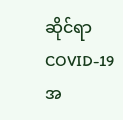ဆိုင်ရာ COVID-19 အ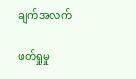ချက်အလက်

ဖတ်ရှုမှု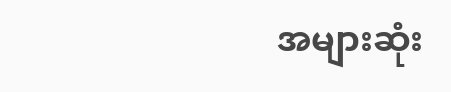အများဆုံး